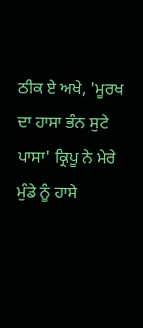ਠੀਕ ਏ ਅਖੇ, 'ਮੂਰਖ ਦਾ ਹਾਸਾ ਭੰਨ ਸੁਟੇ ਪਾਸਾ' ਕ੍ਰਿਪੂ ਨੇ ਮੇਰੇ ਮੁੰਡੇ ਨੂੰ ਹਾਸੇ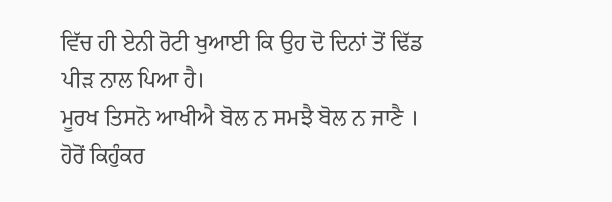ਵਿੱਚ ਹੀ ਏਨੀ ਰੋਟੀ ਖੁਆਈ ਕਿ ਉਹ ਦੋ ਦਿਨਾਂ ਤੋਂ ਢਿੱਡ ਪੀੜ ਨਾਲ ਪਿਆ ਹੈ।
ਮੂਰਖ ਤਿਸਨੋ ਆਖੀਐ ਬੋਲ ਨ ਸਮਝੈ ਬੋਲ ਨ ਜਾਣੈ । ਹੋਰੋਂ ਕਿਹੁੰਕਰ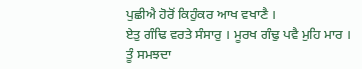ਪੁਛੀਐ ਹੋਰੋਂ ਕਿਹੁੰਕਰ ਆਖ ਵਖਾਣੈ ।
ਏਤੁ ਗੰਢਿ ਵਰਤੇ ਸੰਸਾਰੁ । ਮੂਰਖ ਗੰਢੁ ਪਵੈ ਮੁਹਿ ਮਾਰ ।
ਤੂੰ ਸਮਝਦਾ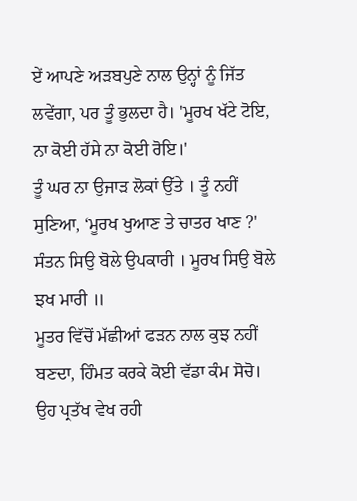ਏਂ ਆਪਣੇ ਅੜਬਪੁਣੇ ਨਾਲ ਉਨ੍ਹਾਂ ਨੂੰ ਜਿੱਤ ਲਵੇਂਗਾ, ਪਰ ਤੂੰ ਭੁਲਦਾ ਹੈ। 'ਮੂਰਖ ਖੱਟੇ ਟੋਇ, ਨਾ ਕੋਈ ਹੱਸੇ ਨਾ ਕੋਈ ਰੋਇ।'
ਤੂੰ ਘਰ ਨਾ ਉਜਾੜ ਲੋਕਾਂ ਉੱਤੇ । ਤੂੰ ਨਹੀਂ ਸੁਣਿਆ, ‘ਮੂਰਖ ਖੁਆਣ ਤੇ ਚਾਤਰ ਖਾਣ ?'
ਸੰਤਨ ਸਿਉ ਬੋਲੇ ਉਪਕਾਰੀ । ਮੂਰਖ ਸਿਉ ਬੋਲੇ ਝਖ ਮਾਰੀ ॥
ਮੂਤਰ ਵਿੱਚੋਂ ਮੱਛੀਆਂ ਫੜਨ ਨਾਲ ਕੁਝ ਨਹੀਂ ਬਣਦਾ, ਹਿੰਮਤ ਕਰਕੇ ਕੋਈ ਵੱਡਾ ਕੰਮ ਸੋਚੋ।
ਉਹ ਪ੍ਰਤੱਖ ਵੇਖ ਰਹੀ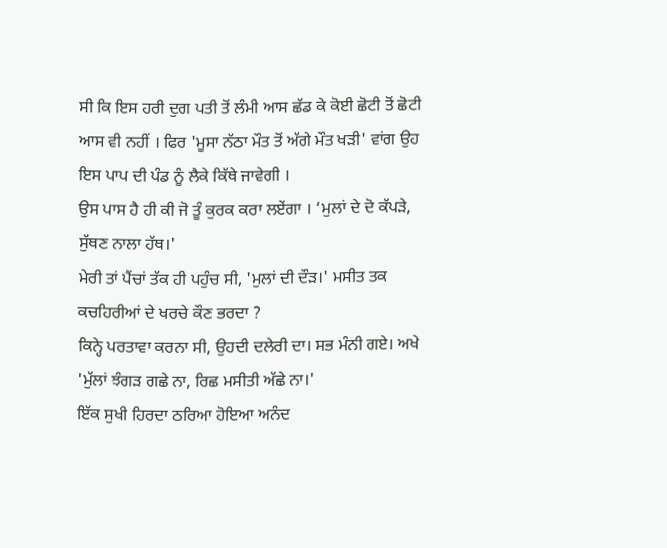ਸੀ ਕਿ ਇਸ ਹਰੀ ਦੁਗ ਪਤੀ ਤੋਂ ਲੰਮੀ ਆਸ ਛੱਡ ਕੇ ਕੋਈ ਛੋਟੀ ਤੋਂ ਛੋਟੀ ਆਸ ਵੀ ਨਹੀਂ । ਫਿਰ 'ਮੂਸਾ ਨੱਠਾ ਮੌਤ ਤੋਂ ਅੱਗੇ ਮੌਤ ਖੜੀ' ਵਾਂਗ ਉਹ ਇਸ ਪਾਪ ਦੀ ਪੰਡ ਨੂੰ ਲੈਕੇ ਕਿੱਥੇ ਜਾਵੇਗੀ ।
ਉਸ ਪਾਸ ਹੈ ਹੀ ਕੀ ਜੋ ਤੂੰ ਕੁਰਕ ਕਰਾ ਲਏਂਗਾ । ‘ਮੁਲਾਂ ਦੇ ਦੋ ਕੱਪੜੇ, ਸੁੱਥਣ ਨਾਲਾ ਹੱਥ।'
ਮੇਰੀ ਤਾਂ ਪੈਂਚਾਂ ਤੱਕ ਹੀ ਪਹੁੰਚ ਸੀ, 'ਮੁਲਾਂ ਦੀ ਦੌੜ।' ਮਸੀਤ ਤਕ ਕਚਹਿਰੀਆਂ ਦੇ ਖਰਚੇ ਕੌਣ ਭਰਦਾ ?
ਕਿਨ੍ਹੇ ਪਰਤਾਵਾ ਕਰਨਾ ਸੀ, ਉਹਦੀ ਦਲੇਰੀ ਦਾ। ਸਭ ਮੰਨੀ ਗਏ। ਅਖੇ 'ਮੁੱਲਾਂ ਝੰਗੜ ਗਛੇ ਨਾ, ਰਿਛ ਮਸੀਤੀ ਅੱਛੇ ਨਾ।'
ਇੱਕ ਸੁਖੀ ਹਿਰਦਾ ਠਰਿਆ ਹੋਇਆ ਅਨੰਦ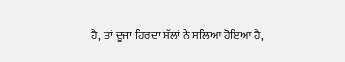ਹੈ, ਤਾਂ ਦੂਜਾ ਹਿਰਦਾ ਸੱਲਾਂ ਨੇ ਸਲਿਆ ਹੋਇਆ ਹੈ,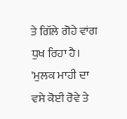ਤੇ ਗਿੱਲੇ ਗੋਹੇ ਵਾਂਗ ਧੁਖ ਰਿਹਾ ਹੈ। 'ਮੁਲਕ ਮਾਹੀ ਦਾ ਵਸੇ ਕੋਈ ਰੋਵੇ ਤੇ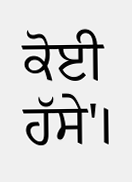ਕੋਈ ਹੱਸੇ'।